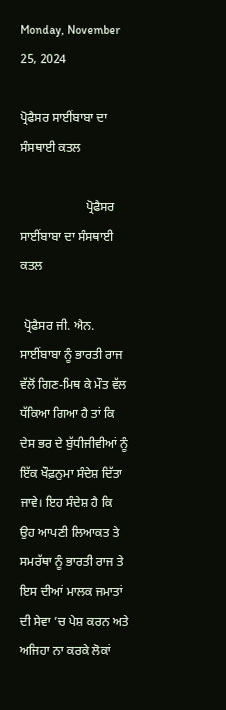Monday, November 25, 2024

ਪ੍ਰੋਫੈਸਰ ਸਾਈਂਬਾਬਾ ਦਾ ਸੰਸਥਾਈ ਕਤਲ

                     ਪ੍ਰੋਫੈਸਰ ਸਾਈਂਬਾਬਾ ਦਾ ਸੰਸਥਾਈ ਕਤਲ

 ਪ੍ਰੋਫੈਸਰ ਜੀ. ਐਨ. ਸਾਈਂਬਾਬਾ ਨੂੰ ਭਾਰਤੀ ਰਾਜ ਵੱਲੋਂ ਗਿਣ-ਮਿਥ ਕੇ ਮੌਤ ਵੱਲ ਧੱਕਿਆ ਗਿਆ ਹੈ ਤਾਂ ਕਿ ਦੇਸ ਭਰ ਦੇ ਬੁੱਧੀਜੀਵੀਆਂ ਨੂੰ ਇੱਕ ਖੌਫ਼ਨੁਮਾ ਸੰਦੇਸ਼ ਦਿੱਤਾ ਜਾਵੇ। ਇਹ ਸੰਦੇਸ਼ ਹੈ ਕਿ ਉਹ ਆਪਣੀ ਲਿਆਕਤ ਤੇ ਸਮਰੱਥਾ ਨੂੰ ਭਾਰਤੀ ਰਾਜ ਤੇ ਇਸ ਦੀਆਂ ਮਾਲਕ ਜਮਾਤਾਂ ਦੀ ਸੇਵਾ ’ਚ ਪੇਸ਼ ਕਰਨ ਅਤੇ ਅਜਿਹਾ ਨਾ ਕਰਕੇ ਲੋਕਾਂ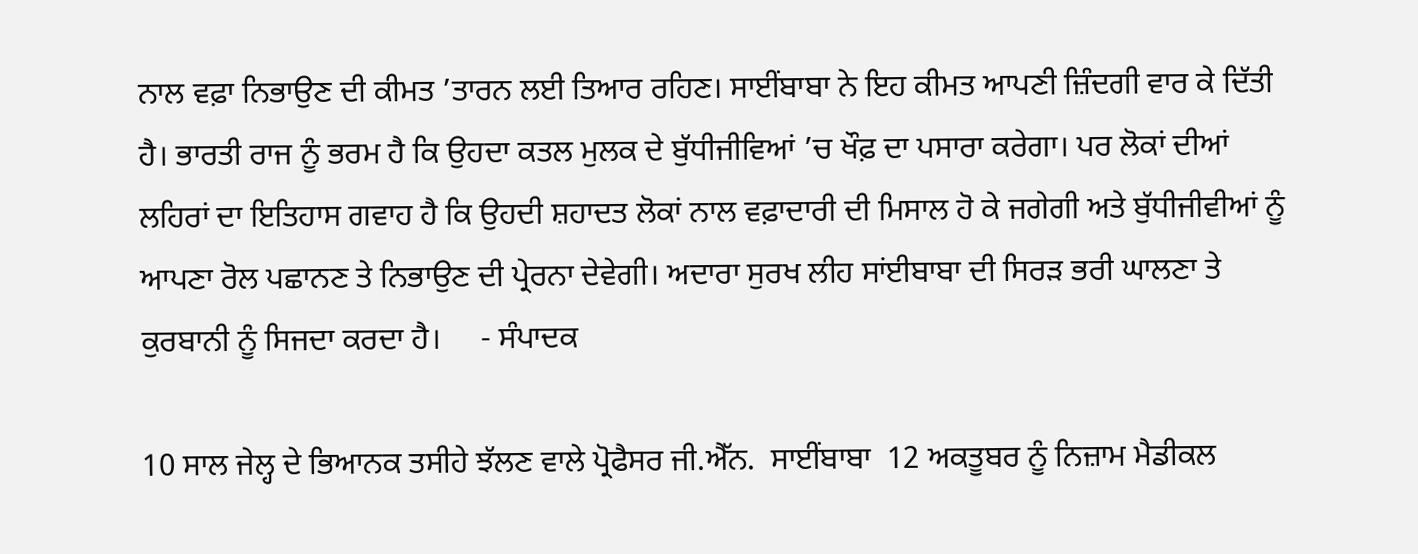ਨਾਲ ਵਫ਼ਾ ਨਿਭਾਉਣ ਦੀ ਕੀਮਤ ’ਤਾਰਨ ਲਈ ਤਿਆਰ ਰਹਿਣ। ਸਾਈਂਬਾਬਾ ਨੇ ਇਹ ਕੀਮਤ ਆਪਣੀ ਜ਼ਿੰਦਗੀ ਵਾਰ ਕੇ ਦਿੱਤੀ ਹੈ। ਭਾਰਤੀ ਰਾਜ ਨੂੰ ਭਰਮ ਹੈ ਕਿ ਉਹਦਾ ਕਤਲ ਮੁਲਕ ਦੇ ਬੁੱਧੀਜੀਵਿਆਂ ’ਚ ਖੌਫ਼ ਦਾ ਪਸਾਰਾ ਕਰੇਗਾ। ਪਰ ਲੋਕਾਂ ਦੀਆਂ ਲਹਿਰਾਂ ਦਾ ਇਤਿਹਾਸ ਗਵਾਹ ਹੈ ਕਿ ਉਹਦੀ ਸ਼ਹਾਦਤ ਲੋਕਾਂ ਨਾਲ ਵਫ਼ਾਦਾਰੀ ਦੀ ਮਿਸਾਲ ਹੋ ਕੇ ਜਗੇਗੀ ਅਤੇ ਬੁੱਧੀਜੀਵੀਆਂ ਨੂੰ ਆਪਣਾ ਰੋਲ ਪਛਾਨਣ ਤੇ ਨਿਭਾਉਣ ਦੀ ਪ੍ਰੇਰਨਾ ਦੇਵੇਗੀ। ਅਦਾਰਾ ਸੁਰਖ ਲੀਹ ਸਾਂਈਬਾਬਾ ਦੀ ਸਿਰੜ ਭਰੀ ਘਾਲਣਾ ਤੇ ਕੁਰਬਾਨੀ ਨੂੰ ਸਿਜਦਾ ਕਰਦਾ ਹੈ।     - ਸੰਪਾਦਕ

10 ਸਾਲ ਜੇਲ੍ਹ ਦੇ ਭਿਆਨਕ ਤਸੀਹੇ ਝੱਲਣ ਵਾਲੇ ਪ੍ਰੋਫੈਸਰ ਜੀ.ਐੱਨ.  ਸਾਈਂਬਾਬਾ  12 ਅਕਤੂਬਰ ਨੂੰ ਨਿਜ਼ਾਮ ਮੈਡੀਕਲ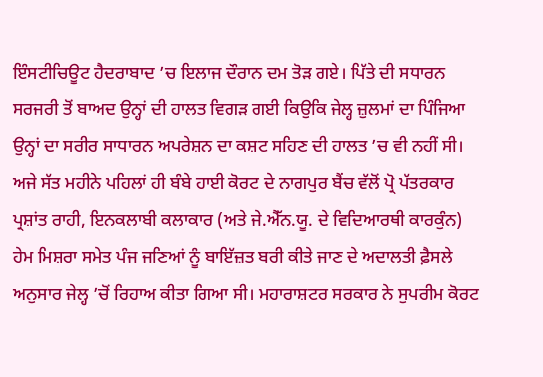ਇੰਸਟੀਚਿਊਟ ਹੈਦਰਾਬਾਦ ’ਚ ਇਲਾਜ ਦੌਰਾਨ ਦਮ ਤੋੜ ਗਏ। ਪਿੱਤੇ ਦੀ ਸਧਾਰਨ ਸਰਜਰੀ ਤੋਂ ਬਾਅਦ ਉਨ੍ਹਾਂ ਦੀ ਹਾਲਤ ਵਿਗੜ ਗਈ ਕਿਉਕਿ ਜੇਲ੍ਹ ਜ਼ੁਲਮਾਂ ਦਾ ਪਿੰਜਿਆ ਉਨ੍ਹਾਂ ਦਾ ਸਰੀਰ ਸਾਧਾਰਨ ਅਪਰੇਸ਼ਨ ਦਾ ਕਸ਼ਟ ਸਹਿਣ ਦੀ ਹਾਲਤ ’ਚ ਵੀ ਨਹੀਂ ਸੀ। ਅਜੇ ਸੱਤ ਮਹੀਨੇ ਪਹਿਲਾਂ ਹੀ ਬੰਬੇ ਹਾਈ ਕੋਰਟ ਦੇ ਨਾਗਪੁਰ ਬੈਂਚ ਵੱਲੋਂ ਪ੍ਰੋ ਪੱਤਰਕਾਰ ਪ੍ਰਸ਼ਾਂਤ ਰਾਹੀ, ਇਨਕਲਾਬੀ ਕਲਾਕਾਰ (ਅਤੇ ਜੇ.ਐੱਨ.ਯੂ. ਦੇ ਵਿਦਿਆਰਥੀ ਕਾਰਕੁੰਨ) ਹੇਮ ਮਿਸ਼ਰਾ ਸਮੇਤ ਪੰਜ ਜਣਿਆਂ ਨੂੰ ਬਾਇੱਜ਼ਤ ਬਰੀ ਕੀਤੇ ਜਾਣ ਦੇ ਅਦਾਲਤੀ ਫ਼ੈਸਲੇ ਅਨੁਸਾਰ ਜੇਲ੍ਹ ’ਚੋਂ ਰਿਹਾਅ ਕੀਤਾ ਗਿਆ ਸੀ। ਮਹਾਰਾਸ਼ਟਰ ਸਰਕਾਰ ਨੇ ਸੁਪਰੀਮ ਕੋਰਟ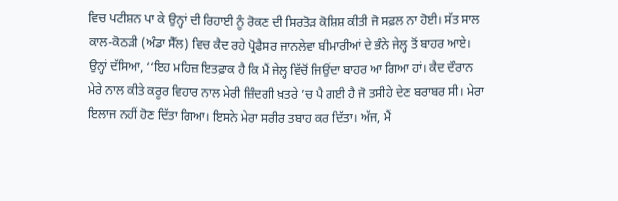ਵਿਚ ਪਟੀਸ਼ਨ ਪਾ ਕੇ ਉਨ੍ਹਾਂ ਦੀ ਰਿਹਾਈ ਨੂੰ ਰੋਕਣ ਦੀ ਸਿਰਤੋੜ ਕੋਸ਼ਿਸ਼ ਕੀਤੀ ਜੋ ਸਫ਼ਲ ਨਾ ਹੋਈ। ਸੱਤ ਸਾਲ ਕਾਲ-ਕੋਠੜੀ (ਅੰਡਾ ਸੈੱਲ) ਵਿਚ ਕੈਦ ਰਹੇ ਪ੍ਰੋਫੈਸਰ ਜਾਨਲੇਵਾ ਬੀਮਾਰੀਆਂ ਦੇ ਭੰਨੇ ਜੇਲ੍ਹ ਤੋਂ ਬਾਹਰ ਆਏ। ਉਨ੍ਹਾਂ ਦੱਸਿਆ, ‘‘ਇਹ ਮਹਿਜ਼ ਇਤਫ਼ਾਕ ਹੈ ਕਿ ਮੈਂ ਜੇਲ੍ਹ ਵਿੱਚੋਂ ਜਿਉਂਦਾ ਬਾਹਰ ਆ ਗਿਆ ਹਾਂ। ਕੈਦ ਦੌਰਾਨ ਮੇਰੇ ਨਾਲ ਕੀਤੇ ਕਰੂਰ ਵਿਹਾਰ ਨਾਲ ਮੇਰੀ ਜ਼ਿੰਦਗੀ ਖ਼ਤਰੇ ’ਚ ਪੈ ਗਈ ਹੈ ਜੋ ਤਸੀਹੇ ਦੇਣ ਬਰਾਬਰ ਸੀ। ਮੇਰਾ ਇਲਾਜ ਨਹੀਂ ਹੋਣ ਦਿੱਤਾ ਗਿਆ। ਇਸਨੇ ਮੇਰਾ ਸਰੀਰ ਤਬਾਹ ਕਰ ਦਿੱਤਾ। ਅੱਜ, ਮੈਂ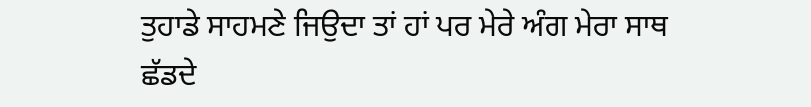ਤੁਹਾਡੇ ਸਾਹਮਣੇ ਜਿਉਦਾ ਤਾਂ ਹਾਂ ਪਰ ਮੇਰੇ ਅੰਗ ਮੇਰਾ ਸਾਥ ਛੱਡਦੇ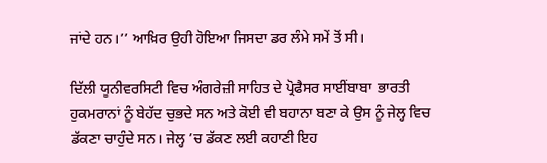ਜਾਂਦੇ ਹਨ।’’ ਆਖ਼ਿਰ ਉਹੀ ਹੋਇਆ ਜਿਸਦਾ ਡਰ ਲੰਮੇ ਸਮੇਂ ਤੋਂ ਸੀ।

ਦਿੱਲੀ ਯੂਨੀਵਰਸਿਟੀ ਵਿਚ ਅੰਗਰੇਜ਼ੀ ਸਾਹਿਤ ਦੇ ਪ੍ਰੋਫੈਸਰ ਸਾਈਂਬਾਬਾ  ਭਾਰਤੀ ਹੁਕਮਰਾਨਾਂ ਨੂੰ ਬੇਹੱਦ ਚੁਭਦੇ ਸਨ ਅਤੇ ਕੋਈ ਵੀ ਬਹਾਨਾ ਬਣਾ ਕੇ ਉਸ ਨੂੰ ਜੇਲ੍ਹ ਵਿਚ ਡੱਕਣਾ ਚਾਹੁੰਦੇ ਸਨ। ਜੇਲ੍ਹ ’ਚ ਡੱਕਣ ਲਈ ਕਹਾਣੀ ਇਹ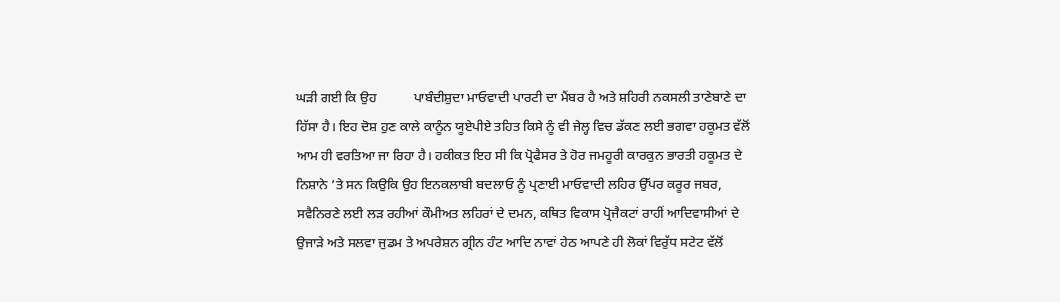ਘੜੀ ਗਈ ਕਿ ਉਹ           ਪਾਬੰਦੀਸ਼ੁਦਾ ਮਾਓਵਾਦੀ ਪਾਰਟੀ ਦਾ ਮੈਂਬਰ ਹੈ ਅਤੇ ਸ਼ਹਿਰੀ ਨਕਸਲੀ ਤਾਣੇਬਾਣੇ ਦਾ ਹਿੱਸਾ ਹੈ। ਇਹ ਦੋਸ਼ ਹੁਣ ਕਾਲੇ ਕਾਨੂੰਨ ਯੂਏਪੀਏ ਤਹਿਤ ਕਿਸੇ ਨੂੰ ਵੀ ਜੇਲ੍ਹ ਵਿਚ ਡੱਕਣ ਲਈ ਭਗਵਾ ਹਕੂਮਤ ਵੱਲੋਂ ਆਮ ਹੀ ਵਰਤਿਆ ਜਾ ਰਿਹਾ ਹੈ। ਹਕੀਕਤ ਇਹ ਸੀ ਕਿ ਪ੍ਰੋਫੈਸਰ ਤੇ ਹੋਰ ਜਮਹੂਰੀ ਕਾਰਕੁਨ ਭਾਰਤੀ ਹਕੂਮਤ ਦੇ ਨਿਸ਼ਾਨੇ ’ਤੇ ਸਨ ਕਿਉਕਿ ਉਹ ਇਨਕਲਾਬੀ ਬਦਲਾਓ ਨੂੰ ਪ੍ਰਣਾਈ ਮਾਓਵਾਦੀ ਲਹਿਰ ਉੱਪਰ ਕਰੂਰ ਜਬਰ, ਸਵੈਨਿਰਣੇ ਲਈ ਲੜ ਰਹੀਆਂ ਕੌਮੀਅਤ ਲਹਿਰਾਂ ਦੇ ਦਮਨ, ਕਥਿਤ ਵਿਕਾਸ ਪ੍ਰੋਜੈਕਟਾਂ ਰਾਹੀਂ ਆਦਿਵਾਸੀਆਂ ਦੇ ਉਜਾੜੇ ਅਤੇ ਸਲਵਾ ਜੁਡਮ ਤੇ ਅਪਰੇਸ਼ਨ ਗ੍ਰੀਨ ਹੰਟ ਆਦਿ ਨਾਵਾਂ ਹੇਠ ਆਪਣੇ ਹੀ ਲੋਕਾਂ ਵਿਰੁੱਧ ਸਟੇਟ ਵੱਲੋਂ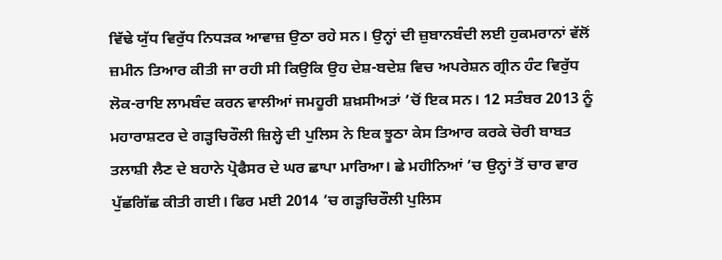ਵਿੱਢੇ ਯੁੱਧ ਵਿਰੁੱਧ ਨਿਧੜਕ ਆਵਾਜ਼ ਉਠਾ ਰਹੇ ਸਨ। ਉਨ੍ਹਾਂ ਦੀ ਜ਼ੁਬਾਨਬੰਦੀ ਲਈ ਹੁਕਮਰਾਨਾਂ ਵੱਲੋਂ ਜ਼ਮੀਨ ਤਿਆਰ ਕੀਤੀ ਜਾ ਰਹੀ ਸੀ ਕਿਉਕਿ ਉਹ ਦੇਸ਼-ਬਦੇਸ਼ ਵਿਚ ਅਪਰੇਸ਼ਨ ਗ੍ਰੀਨ ਹੰਟ ਵਿਰੁੱਧ ਲੋਕ-ਰਾਇ ਲਾਮਬੰਦ ਕਰਨ ਵਾਲੀਆਂ ਜਮਹੂਰੀ ਸ਼ਖ਼ਸੀਅਤਾਂ ’ਚੋਂ ਇਕ ਸਨ। 12 ਸਤੰਬਰ 2013 ਨੂੰ ਮਹਾਰਾਸ਼ਟਰ ਦੇ ਗੜ੍ਹਚਿਰੌਲੀ ਜ਼ਿਲ੍ਹੇ ਦੀ ਪੁਲਿਸ ਨੇ ਇਕ ਝੂਠਾ ਕੇਸ ਤਿਆਰ ਕਰਕੇ ਚੋਰੀ ਬਾਬਤ ਤਲਾਸ਼ੀ ਲੈਣ ਦੇ ਬਹਾਨੇ ਪ੍ਰੋਫੈਸਰ ਦੇ ਘਰ ਛਾਪਾ ਮਾਰਿਆ। ਛੇ ਮਹੀਨਿਆਂ ’ਚ ਉਨ੍ਹਾਂ ਤੋਂ ਚਾਰ ਵਾਰ ਪੁੱਛਗਿੱਛ ਕੀਤੀ ਗਈ। ਫਿਰ ਮਈ 2014 ’ਚ ਗੜ੍ਹਚਿਰੌਲੀ ਪੁਲਿਸ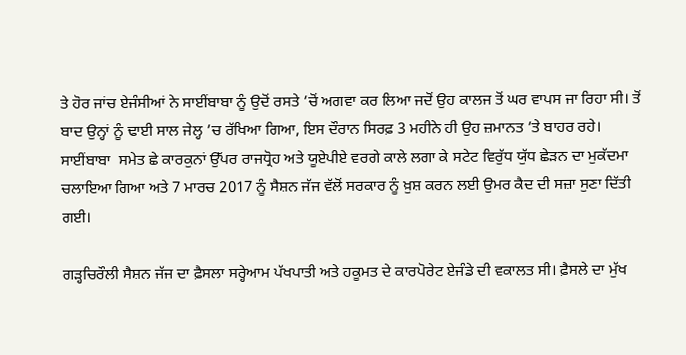ਤੇ ਹੋਰ ਜਾਂਚ ਏਜੰਸੀਆਂ ਨੇ ਸਾਈਂਬਾਬਾ ਨੂੰ ਉਦੋਂ ਰਸਤੇ ’ਚੋਂ ਅਗਵਾ ਕਰ ਲਿਆ ਜਦੋਂ ਉਹ ਕਾਲਜ ਤੋਂ ਘਰ ਵਾਪਸ ਜਾ ਰਿਹਾ ਸੀ। ਤੋਂ ਬਾਦ ਉਨ੍ਹਾਂ ਨੂੰ ਢਾਈ ਸਾਲ ਜੇਲ੍ਹ ’ਚ ਰੱਖਿਆ ਗਿਆ, ਇਸ ਦੌਰਾਨ ਸਿਰਫ਼ 3 ਮਹੀਨੇ ਹੀ ਉਹ ਜ਼ਮਾਨਤ ’ਤੇ ਬਾਹਰ ਰਹੇ। ਸਾਈਂਬਾਬਾ  ਸਮੇਤ ਛੇ ਕਾਰਕੁਨਾਂ ਉੱਪਰ ਰਾਜਧ੍ਰੋਹ ਅਤੇ ਯੂਏਪੀਏ ਵਰਗੇ ਕਾਲੇ ਲਗਾ ਕੇ ਸਟੇਟ ਵਿਰੁੱਧ ਯੁੱਧ ਛੇੜਨ ਦਾ ਮੁਕੱਦਮਾ ਚਲਾਇਆ ਗਿਆ ਅਤੇ 7 ਮਾਰਚ 2017 ਨੂੰ ਸੈਸ਼ਨ ਜੱਜ ਵੱਲੋਂ ਸਰਕਾਰ ਨੂੰ ਖ਼ੁਸ਼ ਕਰਨ ਲਈ ਉਮਰ ਕੈਦ ਦੀ ਸਜ਼ਾ ਸੁਣਾ ਦਿੱਤੀ ਗਈ।

ਗੜ੍ਹਚਿਰੌਲੀ ਸੈਸ਼ਨ ਜੱਜ ਦਾ ਫ਼ੈਸਲਾ ਸਰ੍ਹੇਆਮ ਪੱਖਪਾਤੀ ਅਤੇ ਹਕੂਮਤ ਦੇ ਕਾਰਪੋਰੇਟ ਏਜੰਡੇ ਦੀ ਵਕਾਲਤ ਸੀ। ਫ਼ੈਸਲੇ ਦਾ ਮੁੱਖ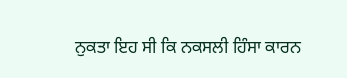ਨੁਕਤਾ ਇਹ ਸੀ ਕਿ ਨਕਸਲੀ ਹਿੰਸਾ ਕਾਰਨ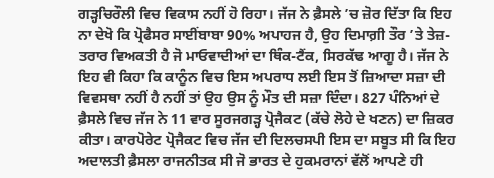ਗੜ੍ਹਚਿਰੌਲੀ ਵਿਚ ਵਿਕਾਸ ਨਹੀਂ ਹੋ ਰਿਹਾ। ਜੱਜ ਨੇ ਫ਼ੈਸਲੇ ’ਚ ਜ਼ੋਰ ਦਿੱਤਾ ਕਿ ਇਹ ਨਾ ਦੇਖੋ ਕਿ ਪ੍ਰੋਫੈਸਰ ਸਾਈਂਬਾਬਾ 90% ਅਪਾਹਜ ਹੈ, ਉਹ ਦਿਮਾਗ਼ੀ ਤੌਰ ’ਤੇ ਤੇਜ਼-ਤਰਾਰ ਵਿਅਕਤੀ ਹੈ ਜੋ ਮਾਓਵਾਦੀਆਂ ਦਾ ਥਿੰਕ-ਟੈਂਕ, ਸਿਰਕੱਢ ਆਗੂ ਹੈ। ਜੱਜ ਨੇ ਇਹ ਵੀ ਕਿਹਾ ਕਿ ਕਾਨੂੰਨ ਵਿਚ ਇਸ ਅਪਰਾਧ ਲਈ ਇਸ ਤੋਂ ਜ਼ਿਆਦਾ ਸਜ਼ਾ ਦੀ ਵਿਵਸਥਾ ਨਹੀਂ ਹੈ ਨਹੀਂ ਤਾਂ ਉਹ ਉਸ ਨੂੰ ਮੌਤ ਦੀ ਸਜ਼ਾ ਦਿੰਦਾ। 827 ਪੰਨਿਆਂ ਦੇ ਫ਼ੈਸਲੇ ਵਿਚ ਜੱਜ ਨੇ 11 ਵਾਰ ਸੂਰਜਗੜ੍ਹ ਪ੍ਰੋਜੈਕਟ (ਕੱਚੇ ਲੋਹੇ ਦੇ ਖਣਨ) ਦਾ ਜ਼ਿਕਰ ਕੀਤਾ। ਕਾਰਪੋਰੇਟ ਪ੍ਰੋਜੈਕਟ ਵਿਚ ਜੱਜ ਦੀ ਦਿਲਚਸਪੀ ਇਸ ਦਾ ਸਬੂਤ ਸੀ ਕਿ ਇਹ ਅਦਾਲਤੀ ਫ਼ੈਸਲਾ ਰਾਜਨੀਤਕ ਸੀ ਜੋ ਭਾਰਤ ਦੇ ਹੁਕਮਰਾਨਾਂ ਵੱਲੋਂ ਆਪਣੇ ਹੀ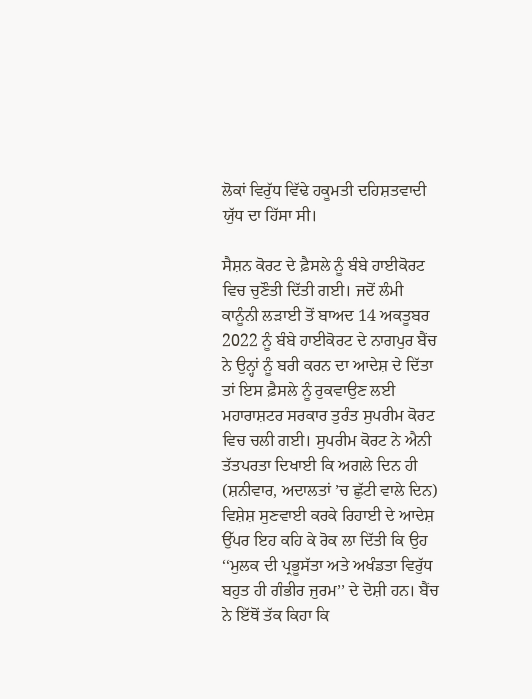ਲੋਕਾਂ ਵਿਰੁੱਧ ਵਿੱਢੇ ਹਕੂਮਤੀ ਦਹਿਸ਼ਤਵਾਦੀ ਯੁੱਧ ਦਾ ਹਿੱਸਾ ਸੀ।

ਸੈਸ਼ਨ ਕੋਰਟ ਦੇ ਫ਼ੈਸਲੇ ਨੂੰ ਬੰਬੇ ਹਾਈਕੋਰਟ ਵਿਚ ਚੁਣੌਤੀ ਦਿੱਤੀ ਗਈ। ਜਦੋਂ ਲੰਮੀ ਕਾਨੂੰਨੀ ਲੜਾਈ ਤੋਂ ਬਾਅਦ 14 ਅਕਤੂਬਰ 2022 ਨੂੰ ਬੰਬੇ ਹਾਈਕੋਰਟ ਦੇ ਨਾਗਪੁਰ ਬੈਂਚ ਨੇ ਉਨ੍ਹਾਂ ਨੂੰ ਬਰੀ ਕਰਨ ਦਾ ਆਦੇਸ਼ ਦੇ ਦਿੱਤਾ ਤਾਂ ਇਸ ਫ਼ੈਸਲੇ ਨੂੰ ਰੁਕਵਾਉਣ ਲਈ ਮਹਾਰਾਸ਼ਟਰ ਸਰਕਾਰ ਤੁਰੰਤ ਸੁਪਰੀਮ ਕੋਰਟ ਵਿਚ ਚਲੀ ਗਈ। ਸੁਪਰੀਮ ਕੋਰਟ ਨੇ ਐਨੀ ਤੱਤਪਰਤਾ ਦਿਖਾਈ ਕਿ ਅਗਲੇ ਦਿਨ ਹੀ (ਸ਼ਨੀਵਾਰ, ਅਦਾਲਤਾਂ ’ਚ ਛੁੱਟੀ ਵਾਲੇ ਦਿਨ) ਵਿਸ਼ੇਸ਼ ਸੁਣਵਾਈ ਕਰਕੇ ਰਿਹਾਈ ਦੇ ਆਦੇਸ਼ ਉੱਪਰ ਇਹ ਕਹਿ ਕੇ ਰੋਕ ਲਾ ਦਿੱਤੀ ਕਿ ਉਹ ‘‘ਮੁਲਕ ਦੀ ਪ੍ਰਭੂਸੱਤਾ ਅਤੇ ਅਖੰਡਤਾ ਵਿਰੁੱਧ ਬਹੁਤ ਹੀ ਗੰਭੀਰ ਜੁਰਮ’’ ਦੇ ਦੋਸ਼ੀ ਹਨ। ਬੈਂਚ ਨੇ ਇੱਥੋਂ ਤੱਕ ਕਿਹਾ ਕਿ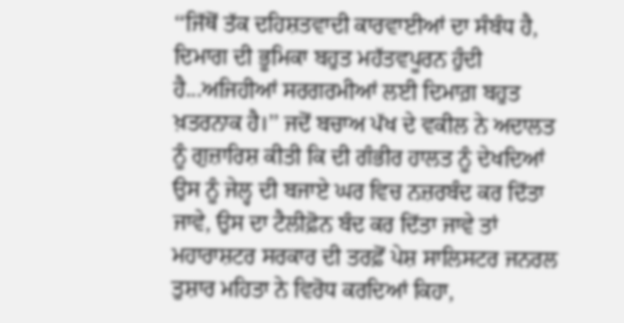‘‘ਜਿੱਥੋਂ ਤੱਕ ਦਹਿਸ਼ਤਵਾਦੀ ਕਾਰਵਾਈਆਂ ਦਾ ਸੰਬੰਧ ਹੈ, ਦਿਮਾਗ ਦੀ ਭੂਮਿਕਾ ਬਹੁਤ ਮਹੱਤਵਪੂਰਨ ਹੁੰਦੀ ਹੈ...ਅਜਿਹੀਆਂ ਸਰਗਰਮੀਆਂ ਲਈ ਦਿਮਾਗ਼ ਬਹੁਤ ਖ਼ਤਰਨਾਕ ਹੈ।’’ ਜਦੋਂ ਬਚਾਅ ਪੱਖ ਦੇ ਵਕੀਲ ਨੇ ਅਦਾਲਤ ਨੂੰ ਗੁਜ਼ਾਰਿਸ਼ ਕੀਤੀ ਕਿ ਦੀ ਗੰਭੀਰ ਹਾਲਤ ਨੂੰ ਦੇਖਦਿਆਂ ਉਸ ਨੂੰ ਜੇਲ੍ਹ ਦੀ ਬਜਾਏ ਘਰ ਵਿਚ ਨਜ਼ਰਬੰਦ ਕਰ ਦਿੱਤਾ ਜਾਵੇ, ਉਸ ਦਾ ਟੈਲੀਫ਼ੋਨ ਬੰਦ ਕਰ ਦਿੱਤਾ ਜਾਵੇ ਤਾਂ ਮਹਾਰਾਸ਼ਟਰ ਸਰਕਾਰ ਦੀ ਤਰਫ਼ੋਂ ਪੇਸ਼ ਸਾਲਿਸਟਰ ਜਨਰਲ ਤੁਸ਼ਾਰ ਮਹਿਤਾ ਨੇ ਵਿਰੋਧ ਕਰਦਿਆਂ ਕਿਹਾ,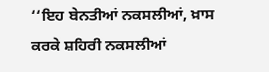‘‘ਇਹ ਬੇਨਤੀਆਂ ਨਕਸਲੀਆਂ, ਖ਼ਾਸ ਕਰਕੇ ਸ਼ਹਿਰੀ ਨਕਸਲੀਆਂ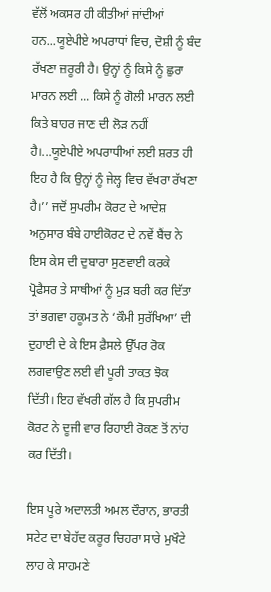ਵੱਲੋਂ ਅਕਸਰ ਹੀ ਕੀਤੀਆਂ ਜਾਂਦੀਆਂ ਹਨ...ਯੂਏਪੀਏ ਅਪਰਾਧਾਂ ਵਿਚ, ਦੋਸ਼ੀ ਨੂੰ ਬੰਦ ਰੱਖਣਾ ਜ਼ਰੂਰੀ ਹੈ। ਉਨ੍ਹਾਂ ਨੂੰ ਕਿਸੇ ਨੂੰ ਛੁਰਾ ਮਾਰਨ ਲਈ ... ਕਿਸੇ ਨੂੰ ਗੋਲੀ ਮਾਰਨ ਲਈ ਕਿਤੇ ਬਾਹਰ ਜਾਣ ਦੀ ਲੋੜ ਨਹੀਂ ਹੈ।...ਯੂਏਪੀਏ ਅਪਰਾਧੀਆਂ ਲਈ ਸ਼ਰਤ ਹੀ ਇਹ ਹੈ ਕਿ ਉਨ੍ਹਾਂ ਨੂੰ ਜੇਲ੍ਹ ਵਿਚ ਵੱਖਰਾ ਰੱਖਣਾ ਹੈ।’’ ਜਦੋਂ ਸੁਪਰੀਮ ਕੋਰਟ ਦੇ ਆਦੇਸ਼ ਅਨੁਸਾਰ ਬੰਬੇ ਹਾਈਕੋਰਟ ਦੇ ਨਵੇਂ ਬੈਂਚ ਨੇ ਇਸ ਕੇਸ ਦੀ ਦੁਬਾਰਾ ਸੁਣਵਾਈ ਕਰਕੇ ਪ੍ਰੋਫੈਸਰ ਤੇ ਸਾਥੀਆਂ ਨੂੰ ਮੁੜ ਬਰੀ ਕਰ ਦਿੱਤਾ ਤਾਂ ਭਗਵਾ ਹਕੂਮਤ ਨੇ ‘ਕੌਮੀ ਸੁਰੱਖਿਆ’ ਦੀ ਦੁਹਾਈ ਦੇ ਕੇ ਇਸ ਫ਼ੈਸਲੇ ਉੱਪਰ ਰੋਕ ਲਗਵਾਉਣ ਲਈ ਵੀ ਪੂਰੀ ਤਾਕਤ ਝੋਕ ਦਿੱਤੀ। ਇਹ ਵੱਖਰੀ ਗੱਲ ਹੈ ਕਿ ਸੁਪਰੀਮ ਕੋਰਟ ਨੇ ਦੂਜੀ ਵਾਰ ਰਿਹਾਈ ਰੋਕਣ ਤੋਂ ਨਾਂਹ ਕਰ ਦਿੱਤੀ।

ਇਸ ਪੂਰੇ ਅਦਾਲਤੀ ਅਮਲ ਦੌਰਾਨ, ਭਾਰਤੀ ਸਟੇਟ ਦਾ ਬੇਹੱਦ ਕਰੂਰ ਚਿਹਰਾ ਸਾਰੇ ਮੁਖੌਟੇ ਲਾਹ ਕੇ ਸਾਹਮਣੇ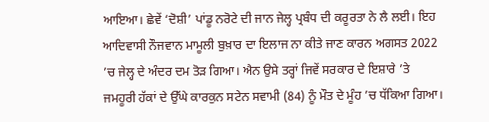ਆਇਆ। ਛੇਵੇਂ ‘ਦੋਸ਼ੀ’ ਪਾਂਡੂ ਨਰੋਟੇ ਦੀ ਜਾਨ ਜੇਲ੍ਹ ਪ੍ਰਬੰਧ ਦੀ ਕਰੂਰਤਾ ਨੇ ਲੈ ਲਈ। ਇਹ ਆਦਿਵਾਸੀ ਨੌਜਵਾਨ ਮਾਮੂਲੀ ਬੁਖ਼ਾਰ ਦਾ ਇਲਾਜ ਨਾ ਕੀਤੇ ਜਾਣ ਕਾਰਨ ਅਗਸਤ 2022 ’ਚ ਜੇਲ੍ਹ ਦੇ ਅੰਦਰ ਦਮ ਤੋੜ ਗਿਆ। ਐਨ ਉਸੇ ਤਰ੍ਹਾਂ ਜਿਵੇਂ ਸਰਕਾਰ ਦੇ ਇਸ਼ਾਰੇ ’ਤੇ ਜਮਹੂਰੀ ਹੱਕਾਂ ਦੇ ਉੱਘੇ ਕਾਰਕੁਨ ਸਟੇਨ ਸਵਾਮੀ (84) ਨੂੰ ਮੌਤ ਦੇ ਮੂੰਹ ’ਚ ਧੱਕਿਆ ਗਿਆ।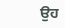ਉਹ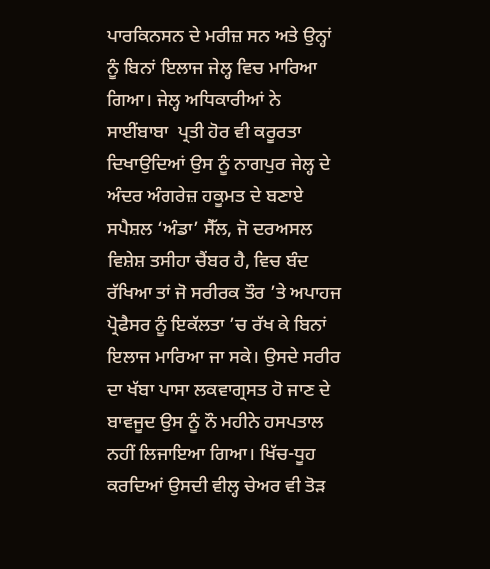ਪਾਰਕਿਨਸਨ ਦੇ ਮਰੀਜ਼ ਸਨ ਅਤੇ ਉਨ੍ਹਾਂ ਨੂੰ ਬਿਨਾਂ ਇਲਾਜ ਜੇਲ੍ਹ ਵਿਚ ਮਾਰਿਆ ਗਿਆ। ਜੇਲ੍ਹ ਅਧਿਕਾਰੀਆਂ ਨੇ ਸਾਈਂਬਾਬਾ  ਪ੍ਰਤੀ ਹੋਰ ਵੀ ਕਰੂਰਤਾ ਦਿਖਾਉਦਿਆਂ ਉਸ ਨੂੰ ਨਾਗਪੁਰ ਜੇਲ੍ਹ ਦੇ ਅੰਦਰ ਅੰਗਰੇਜ਼ ਹਕੂਮਤ ਦੇ ਬਣਾਏ ਸਪੈਸ਼ਲ ‘ਅੰਡਾ’ ਸੈੱਲ, ਜੋ ਦਰਅਸਲ ਵਿਸ਼ੇਸ਼ ਤਸੀਹਾ ਚੈਂਬਰ ਹੈ, ਵਿਚ ਬੰਦ ਰੱਖਿਆ ਤਾਂ ਜੋ ਸਰੀਰਕ ਤੌਰ ’ਤੇ ਅਪਾਹਜ ਪ੍ਰੋਫੈਸਰ ਨੂੰ ਇਕੱਲਤਾ ’ਚ ਰੱਖ ਕੇ ਬਿਨਾਂ ਇਲਾਜ ਮਾਰਿਆ ਜਾ ਸਕੇ। ਉਸਦੇ ਸਰੀਰ ਦਾ ਖੱਬਾ ਪਾਸਾ ਲਕਵਾਗ੍ਰਸਤ ਹੋ ਜਾਣ ਦੇ ਬਾਵਜੂਦ ਉਸ ਨੂੰ ਨੌ ਮਹੀਨੇ ਹਸਪਤਾਲ ਨਹੀਂ ਲਿਜਾਇਆ ਗਿਆ। ਖਿੱਚ-ਧੂਹ ਕਰਦਿਆਂ ਉਸਦੀ ਵੀਲ੍ਹ ਚੇਅਰ ਵੀ ਤੋੜ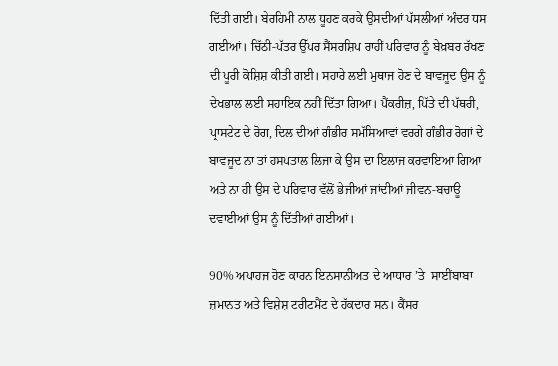ਦਿੱਤੀ ਗਈ। ਬੇਰਹਿਮੀ ਨਾਲ ਧੂਹਣ ਕਰਕੇ ਉਸਦੀਆਂ ਪੱਸਲੀਆਂ ਅੰਦਰ ਧਸ ਗਈਆਂ। ਚਿੱਠੀ-ਪੱਤਰ ਉੱਪਰ ਸੈਂਸਰਸ਼ਿਪ ਰਾਹੀਂ ਪਰਿਵਾਰ ਨੂੰ ਬੇਖ਼ਬਰ ਰੱਖਣ ਦੀ ਪੂਰੀ ਕੋਸ਼ਿਸ਼ ਕੀਤੀ ਗਈ। ਸਹਾਰੇ ਲਈ ਮੁਥਾਜ ਹੋਣ ਦੇ ਬਾਵਜੂਦ ਉਸ ਨੂੰ ਦੇਖਭਾਲ ਲਈ ਸਹਾਇਕ ਨਹੀਂ ਦਿੱਤਾ ਗਿਆ। ਪੈਂਕਰੀਜ਼, ਪਿੱਤੇ ਦੀ ਪੱਥਰੀ, ਪ੍ਰਾਸਟੇਟ ਦੇ ਰੋਗ, ਦਿਲ ਦੀਆਂ ਗੰਭੀਰ ਸਮੱਸਿਆਵਾਂ ਵਰਗੇ ਗੰਭੀਰ ਰੋਗਾਂ ਦੇ ਬਾਵਜੂਦ ਨਾ ਤਾਂ ਹਸਪਤਾਲ ਲਿਜਾ ਕੇ ਉਸ ਦਾ ਇਲਾਜ ਕਰਵਾਇਆ ਗਿਆ ਅਤੇ ਨਾ ਹੀ ਉਸ ਦੇ ਪਰਿਵਾਰ ਵੱਲੋਂ ਭੇਜੀਆਂ ਜਾਂਦੀਆਂ ਜੀਵਨ-ਬਚਾਊ ਦਵਾਈਆਂ ਉਸ ਨੂੰ ਦਿੱਤੀਆਂ ਗਈਆਂ।

90% ਅਪਾਹਜ ਹੋਣ ਕਾਰਨ ਇਨਸਾਨੀਅਤ ਦੇ ਆਧਾਰ ’ਤੇ  ਸਾਈਂਬਾਬਾ  ਜ਼ਮਾਨਤ ਅਤੇ ਵਿਸ਼ੇਸ਼ ਟਰੀਟਮੈਂਟ ਦੇ ਹੱਕਦਾਰ ਸਨ। ਕੈਂਸਰ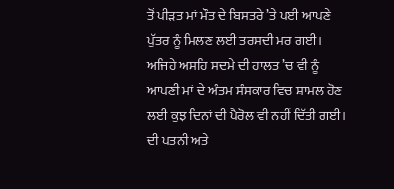ਤੋਂ ਪੀੜਤ ਮਾਂ ਮੌਤ ਦੇ ਬਿਸਤਰੇ ’ਤੇ ਪਈ ਆਪਣੇ ਪੁੱਤਰ ਨੂੰ ਮਿਲਣ ਲਈ ਤਰਸਦੀ ਮਰ ਗਈ। ਅਜਿਹੇ ਅਸਹਿ ਸਦਮੇ ਦੀ ਹਾਲਤ ’ਚ ਵੀ ਨੂੰ ਆਪਣੀ ਮਾਂ ਦੇ ਅੰਤਮ ਸੰਸਕਾਰ ਵਿਚ ਸ਼ਾਮਲ ਹੋਣ ਲਈ ਕੁਝ ਦਿਨਾਂ ਦੀ ਪੈਰੋਲ ਵੀ ਨਹੀਂ ਦਿੱਤੀ ਗਈ। ਦੀ ਪਤਨੀ ਅਤੇ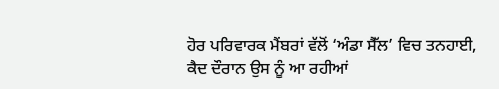ਹੋਰ ਪਰਿਵਾਰਕ ਮੈਂਬਰਾਂ ਵੱਲੋਂ ‘ਅੰਡਾ ਸੈੱਲ’ ਵਿਚ ਤਨਹਾਈ, ਕੈਦ ਦੌਰਾਨ ਉਸ ਨੂੰ ਆ ਰਹੀਆਂ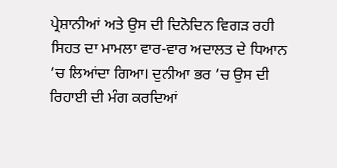ਪ੍ਰੇਸ਼ਾਨੀਆਂ ਅਤੇ ਉਸ ਦੀ ਦਿਨੋਦਿਨ ਵਿਗੜ ਰਹੀ ਸਿਹਤ ਦਾ ਮਾਮਲਾ ਵਾਰ-ਵਾਰ ਅਦਾਲਤ ਦੇ ਧਿਆਨ ’ਚ ਲਿਆਂਦਾ ਗਿਆ। ਦੁਨੀਆ ਭਰ ’ਚ ਉਸ ਦੀ ਰਿਹਾਈ ਦੀ ਮੰਗ ਕਰਦਿਆਂ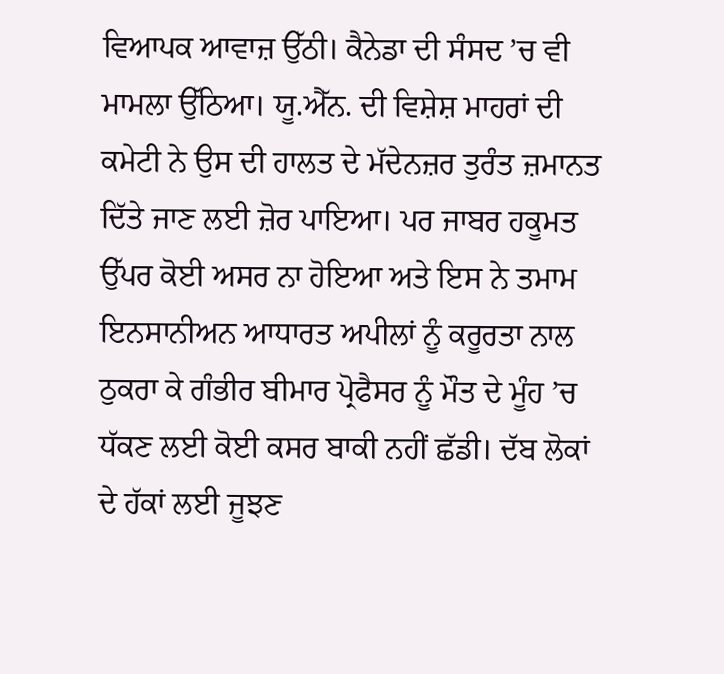ਵਿਆਪਕ ਆਵਾਜ਼ ਉੱਠੀ। ਕੈਨੇਡਾ ਦੀ ਸੰਸਦ ’ਚ ਵੀ ਮਾਮਲਾ ਉੱਠਿਆ। ਯੂ.ਐੱਨ. ਦੀ ਵਿਸ਼ੇਸ਼ ਮਾਹਰਾਂ ਦੀ ਕਮੇਟੀ ਨੇ ਉਸ ਦੀ ਹਾਲਤ ਦੇ ਮੱਦੇਨਜ਼ਰ ਤੁਰੰਤ ਜ਼ਮਾਨਤ ਦਿੱਤੇ ਜਾਣ ਲਈ ਜ਼ੋਰ ਪਾਇਆ। ਪਰ ਜਾਬਰ ਹਕੂਮਤ ਉੱਪਰ ਕੋਈ ਅਸਰ ਨਾ ਹੋਇਆ ਅਤੇ ਇਸ ਨੇ ਤਮਾਮ ਇਨਸਾਨੀਅਨ ਆਧਾਰਤ ਅਪੀਲਾਂ ਨੂੰ ਕਰੂਰਤਾ ਨਾਲ ਠੁਕਰਾ ਕੇ ਗੰਭੀਰ ਬੀਮਾਰ ਪ੍ਰੋਫੈਸਰ ਨੂੰ ਮੌਤ ਦੇ ਮੂੰਹ ’ਚ ਧੱਕਣ ਲਈ ਕੋਈ ਕਸਰ ਬਾਕੀ ਨਹੀਂ ਛੱਡੀ। ਦੱਬ ਲੋਕਾਂ ਦੇ ਹੱਕਾਂ ਲਈ ਜੂਝਣ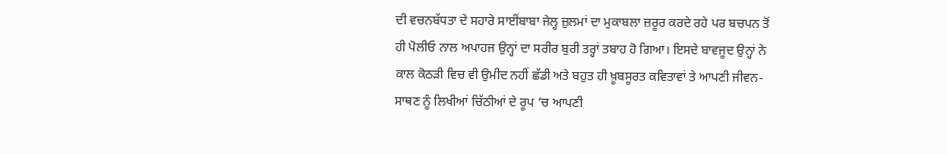ਦੀ ਵਚਨਬੱਧਤਾ ਦੇ ਸਹਾਰੇ ਸਾਈਂਬਾਬਾ ਜੇਲ੍ਹ ਜ਼ੁਲਮਾਂ ਦਾ ਮੁਕਾਬਲਾ ਜ਼ਰੂਰ ਕਰਦੇ ਰਹੇ ਪਰ ਬਚਪਨ ਤੋਂ ਹੀ ਪੋਲੀਓ ਨਾਲ ਅਪਾਹਜ ਉਨ੍ਹਾਂ ਦਾ ਸਰੀਰ ਬੁਰੀ ਤਰ੍ਹਾਂ ਤਬਾਹ ਹੋ ਗਿਆ। ਇਸਦੇ ਬਾਵਜੂਦ ਉਨ੍ਹਾਂ ਨੇ ਕਾਲ ਕੋਠੜੀ ਵਿਚ ਵੀ ਉਮੀਦ ਨਹੀਂ ਛੱਡੀ ਅਤੇ ਬਹੁਤ ਹੀ ਖ਼ੂਬਸੂਰਤ ਕਵਿਤਾਵਾਂ ਤੇ ਆਪਣੀ ਜੀਵਨ-ਸਾਥਣ ਨੂੰ ਲਿਖੀਆਂ ਚਿੱਠੀਆਂ ਦੇ ਰੂਪ ’ਚ ਆਪਣੀ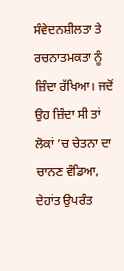ਸੰਵੇਦਨਸ਼ੀਲਤਾ ਤੇ ਰਚਨਾਤਮਕਤਾ ਨੂੰ ਜ਼ਿੰਦਾ ਰੱਖਿਆ। ਜਦੋਂ ਉਹ ਜ਼ਿੰਦਾ ਸੀ ਤਾਂ ਲੋਕਾਂ ’ਚ ਚੇਤਨਾ ਦਾ ਚਾਨਣ ਵੰਡਿਆ, ਦੇਹਾਂਤ ਉਪਰੰਤ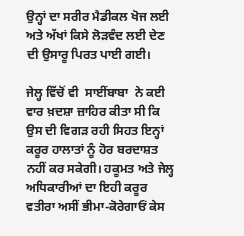ਉਨ੍ਹਾਂ ਦਾ ਸਰੀਰ ਮੈਡੀਕਲ ਖੋਜ ਲਈ ਅਤੇ ਅੱਖਾਂ ਕਿਸੇ ਲੋੜਵੰਦ ਲਈ ਦੇਣ ਦੀ ਉਸਾਰੂ ਪਿਰਤ ਪਾਈ ਗਈ।

ਜੇਲ੍ਹ ਵਿੱਚੋਂ ਵੀ  ਸਾਈਂਬਾਬਾ  ਨੇ ਕਈ ਵਾਰ ਖ਼ਦਸ਼ਾ ਜ਼ਾਹਿਰ ਕੀਤਾ ਸੀ ਕਿ ਉਸ ਦੀ ਵਿਗੜ ਰਹੀ ਸਿਹਤ ਇਨ੍ਹਾਂ ਕਰੂਰ ਹਾਲਾਤਾਂ ਨੂੰ ਹੋਰ ਬਰਦਾਸ਼ਤ ਨਹੀਂ ਕਰ ਸਕੇਗੀ। ਹਕੂਮਤ ਅਤੇ ਜੇਲ੍ਹ ਅਧਿਕਾਰੀਆਂ ਦਾ ਇਹੀ ਕਰੂਰ ਵਤੀਰਾ ਅਸੀਂ ਭੀਮਾ-ਕੋਰੇਗਾਓਂ ਕੇਸ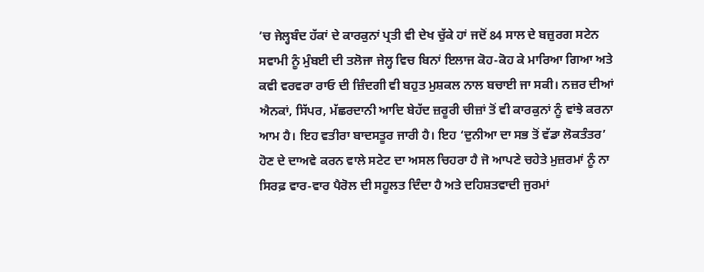’ਚ ਜੇਲ੍ਹਬੰਦ ਹੱਕਾਂ ਦੇ ਕਾਰਕੁਨਾਂ ਪ੍ਰਤੀ ਵੀ ਦੇਖ ਚੁੱਕੇ ਹਾਂ ਜਦੋਂ 84 ਸਾਲ ਦੇ ਬਜ਼ੁਰਗ ਸਟੇਨ ਸਵਾਮੀ ਨੂੰ ਮੁੰਬਈ ਦੀ ਤਲੋਜਾ ਜੇਲ੍ਹ ਵਿਚ ਬਿਨਾਂ ਇਲਾਜ ਕੋਹ-ਕੋਹ ਕੇ ਮਾਰਿਆ ਗਿਆ ਅਤੇ ਕਵੀ ਵਰਵਰਾ ਰਾਓ ਦੀ ਜ਼ਿੰਦਗੀ ਵੀ ਬਹੁਤ ਮੁਸ਼ਕਲ ਨਾਲ ਬਚਾਈ ਜਾ ਸਕੀ। ਨਜ਼ਰ ਦੀਆਂ ਐਨਕਾਂ, ਸਿੱਪਰ, ਮੱਛਰਦਾਨੀ ਆਦਿ ਬੇਹੱਦ ਜ਼ਰੂਰੀ ਚੀਜ਼ਾਂ ਤੋਂ ਵੀ ਕਾਰਕੁਨਾਂ ਨੂੰ ਵਾਂਝੇ ਕਰਨਾ ਆਮ ਹੈ। ਇਹ ਵਤੀਰਾ ਬਾਦਸਤੂਰ ਜਾਰੀ ਹੈ। ਇਹ ‘ਦੁਨੀਆ ਦਾ ਸਭ ਤੋਂ ਵੱਡਾ ਲੋਕਤੰਤਰ’ ਹੋਣ ਦੇ ਦਾਅਵੇ ਕਰਨ ਵਾਲੇ ਸਟੇਟ ਦਾ ਅਸਲ ਚਿਹਰਾ ਹੈ ਜੋ ਆਪਣੇ ਚਹੇਤੇ ਮੁਜ਼ਰਮਾਂ ਨੂੰ ਨਾ ਸਿਰਫ਼ ਵਾਰ-ਵਾਰ ਪੈਰੋਲ ਦੀ ਸਹੂਲਤ ਦਿੰਦਾ ਹੈ ਅਤੇ ਦਹਿਸ਼ਤਵਾਦੀ ਜੁਰਮਾਂ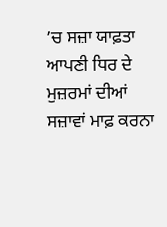’ਚ ਸਜ਼ਾ ਯਾਫ਼ਤਾ ਆਪਣੀ ਧਿਰ ਦੇ ਮੁਜ਼ਰਮਾਂ ਦੀਆਂ ਸਜ਼ਾਵਾਂ ਮਾਫ਼ ਕਰਨਾ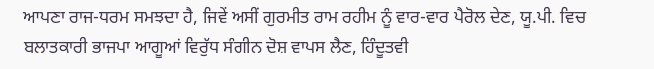ਆਪਣਾ ਰਾਜ-ਧਰਮ ਸਮਝਦਾ ਹੈ, ਜਿਵੇਂ ਅਸੀਂ ਗੁਰਮੀਤ ਰਾਮ ਰਹੀਮ ਨੂੰ ਵਾਰ-ਵਾਰ ਪੈਰੋਲ ਦੇਣ, ਯੂ.ਪੀ. ਵਿਚ ਬਲਾਤਕਾਰੀ ਭਾਜਪਾ ਆਗੂਆਂ ਵਿਰੁੱਧ ਸੰਗੀਨ ਦੋਸ਼ ਵਾਪਸ ਲੈਣ, ਹਿੰਦੂਤਵੀ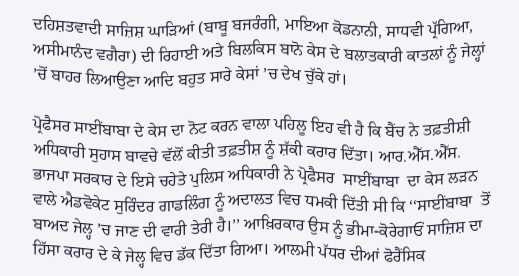ਦਹਿਸ਼ਤਵਾਦੀ ਸਾਜ਼ਿਸ਼ ਘਾੜਿਆਂ (ਬਾਬੂ ਬਜਰੰਗੀ, ਮਾਇਆ ਕੋਡਨਾਨੀ, ਸਾਧਵੀ ਪ੍ਰੱਗਿਆ, ਅਸੀਮਾਨੰਦ ਵਗੈਰਾ) ਦੀ ਰਿਹਾਈ ਅਤੇ ਬਿਲਕਿਸ ਬਾਨੋ ਕੇਸ ਦੇ ਬਲਾਤਕਾਰੀ ਕਾਤਲਾਂ ਨੂੰ ਜੇਲ੍ਹਾਂ ’ਚੋਂ ਬਾਹਰ ਲਿਆਉਣਾ ਆਦਿ ਬਹੁਤ ਸਾਰੇ ਕੇਸਾਂ ’ਚ ਦੇਖ ਚੁੱਕੇ ਹਾਂ।

ਪ੍ਰੋਫੈਸਰ ਸਾਈਂਬਾਬਾ ਦੇ ਕੇਸ ਦਾ ਨੋਟ ਕਰਨ ਵਾਲਾ ਪਹਿਲੂ ਇਹ ਵੀ ਹੈ ਕਿ ਬੈਂਚ ਨੇ ਤਫ਼ਤੀਸ਼ੀ ਅਧਿਕਾਰੀ ਸੁਹਾਸ ਬਾਵਚੇ ਵੱਲੋਂ ਕੀਤੀ ਤਫ਼ਤੀਸ਼ ਨੂੰ ਸ਼ੱਕੀ ਕਰਾਰ ਦਿੱਤਾ। ਆਰ.ਐੱਸ.ਐੱਸ. ਭਾਜਪਾ ਸਰਕਾਰ ਦੇ ਇਸੇ ਚਹੇਤੇ ਪੁਲਿਸ ਅਧਿਕਾਰੀ ਨੇ ਪ੍ਰੋਫੈਸਰ  ਸਾਈਂਬਾਬਾ  ਦਾ ਕੇਸ ਲੜਨ ਵਾਲੇ ਐਡਵੋਕੇਟ ਸੁਰਿੰਦਰ ਗਾਡਲਿੰਗ ਨੂੰ ਅਦਾਲਤ ਵਿਚ ਧਮਕੀ ਦਿੱਤੀ ਸੀ ਕਿ ‘‘ਸਾਈਂਬਾਬਾ  ਤੋਂ ਬਾਅਦ ਜੇਲ੍ਹ ’ਚ ਜਾਣ ਦੀ ਵਾਰੀ ਤੇਰੀ ਹੈ।’’ ਆਖ਼ਿਰਕਾਰ ਉਸ ਨੂੰ ਭੀਮਾ-ਕੋਰੇਗਾਓਂ ਸਾਜ਼ਿਸ਼ ਦਾ ਹਿੱਸਾ ਕਰਾਰ ਦੇ ਕੇ ਜੇਲ੍ਹ ਵਿਚ ਡੱਕ ਦਿੱਤਾ ਗਿਆ। ਆਲਮੀ ਪੱਧਰ ਦੀਆਂ ਫੋਰੈਂਸਿਕ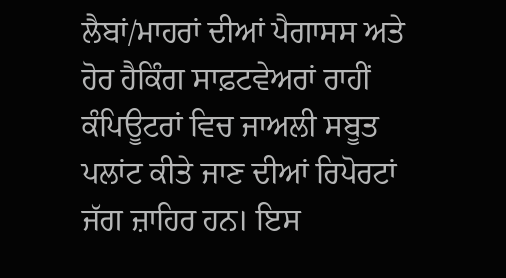ਲੈਬਾਂ/ਮਾਹਰਾਂ ਦੀਆਂ ਪੈਗਾਸਸ ਅਤੇ ਹੋਰ ਹੈਕਿੰਗ ਸਾਫ਼ਟਵੇਅਰਾਂ ਰਾਹੀਂ ਕੰਪਿਊਟਰਾਂ ਵਿਚ ਜਾਅਲੀ ਸਬੂਤ ਪਲਾਂਟ ਕੀਤੇ ਜਾਣ ਦੀਆਂ ਰਿਪੋਰਟਾਂ ਜੱਗ ਜ਼ਾਹਿਰ ਹਨ। ਇਸ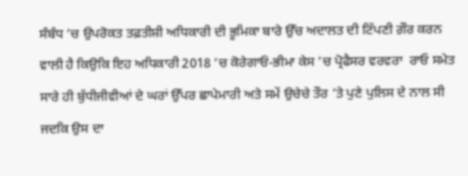ਸੰਬੰਧ ’ਚ ਉਪਰੋਕਤ ਤਫ਼ਤੀਸ਼ੀ ਅਧਿਕਾਰੀ ਦੀ ਭੂਮਿਕਾ ਬਾਰੇ ਉੱਚ ਅਦਾਲਤ ਦੀ ਟਿੱਪਣੀ ਗ਼ੌਰ ਕਰਨ ਵਾਲੀ ਹੈ ਕਿਉਕਿ ਇਹ ਅਧਿਕਾਰੀ 2018 ’ਚ ਕੋਰੇਗਾਓਂ-ਭੀਮਾ ਕੇਸ ’ਚ ਪ੍ਰੋਫੈਸਰ ਵਰਵਰਾ  ਰਾਓ ਸਮੇਤ ਸਾਰੇ ਹੀ ਬੁੱਧੀਜੀਵੀਆਂ ਦੇ ਘਰਾਂ ਉੱਪਰ ਛਾਪੇਮਾਰੀ ਅਤੇ ਸਮੇਂ ਉਚੇਚੇ ਤੌਰ ’ਤੇ ਪੁਣੇ ਪੁਲਿਸ ਦੇ ਨਾਲ ਸੀ ਜਦਕਿ ਉਸ ਦਾ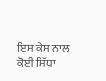ਇਸ ਕੇਸ ਨਾਲ ਕੋਈ ਸਿੱਧਾ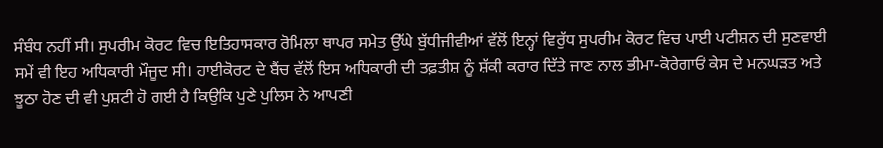ਸੰਬੰਧ ਨਹੀਂ ਸੀ। ਸੁਪਰੀਮ ਕੋਰਟ ਵਿਚ ਇਤਿਹਾਸਕਾਰ ਰੋਮਿਲਾ ਥਾਪਰ ਸਮੇਤ ਉੱਘੇ ਬੁੱਧੀਜੀਵੀਆਂ ਵੱਲੋਂ ਇਨ੍ਹਾਂ ਵਿਰੁੱਧ ਸੁਪਰੀਮ ਕੋਰਟ ਵਿਚ ਪਾਈ ਪਟੀਸ਼ਨ ਦੀ ਸੁਣਵਾਈ ਸਮੇਂ ਵੀ ਇਹ ਅਧਿਕਾਰੀ ਮੌਜੂਦ ਸੀ। ਹਾਈਕੋਰਟ ਦੇ ਬੈਂਚ ਵੱਲੋਂ ਇਸ ਅਧਿਕਾਰੀ ਦੀ ਤਫ਼ਤੀਸ਼ ਨੂੰ ਸ਼ੱਕੀ ਕਰਾਰ ਦਿੱਤੇ ਜਾਣ ਨਾਲ ਭੀਮਾ-ਕੋਰੇਗਾਓਂ ਕੇਸ ਦੇ ਮਨਘੜਤ ਅਤੇ ਝੂਠਾ ਹੋਣ ਦੀ ਵੀ ਪੁਸ਼ਟੀ ਹੋ ਗਈ ਹੈ ਕਿਉਕਿ ਪੁਣੇ ਪੁਲਿਸ ਨੇ ਆਪਣੀ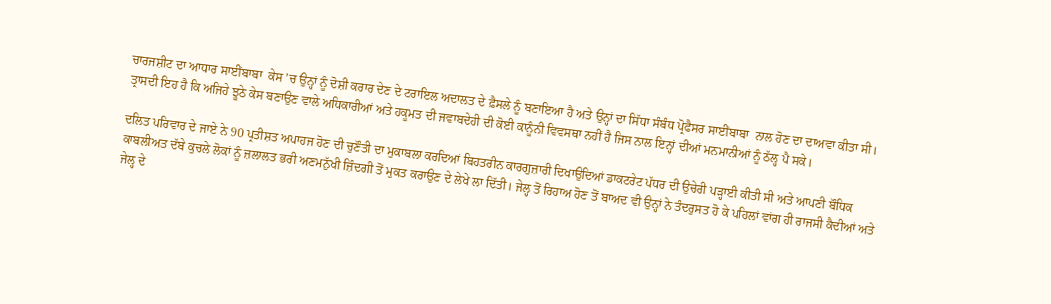ਚਾਰਜਸ਼ੀਟ ਦਾ ਆਧਾਰ ਸਾਈਂਬਾਬਾ  ਕੇਸ ’ਚ ਉਨ੍ਹਾਂ ਨੂੰ ਦੋਸ਼ੀ ਕਰਾਰ ਦੇਣ ਦੇ ਟਰਾਇਲ ਅਦਾਲਤ ਦੇ ਫ਼ੈਸਲੇ ਨੂੰ ਬਣਾਇਆ ਹੈ ਅਤੇ ਉਨ੍ਹਾਂ ਦਾ ਸਿੱਧਾ ਸੰਬੰਧ ਪ੍ਰੋਫੈਸਰ ਸਾਈਂਬਾਬਾ  ਨਾਲ ਹੋਣ ਦਾ ਦਾਅਵਾ ਕੀਤਾ ਸੀ। ਤ੍ਰਾਸਦੀ ਇਹ ਹੈ ਕਿ ਅਜਿਹੇ ਝੂਠੇ ਕੇਸ ਬਣਾਉਣ ਵਾਲੇ ਅਧਿਕਾਰੀਆਂ ਅਤੇ ਹਕੂਮਤ ਦੀ ਜਵਾਬਦੇਹੀ ਦੀ ਕੋਈ ਕਾਨੂੰਨੀ ਵਿਵਸਥਾ ਨਹੀਂ ਹੈ ਜਿਸ ਨਾਲ ਇਨ੍ਹਾਂ ਦੀਆਂ ਮਨਮਾਨੀਆਂ ਨੂੰ ਠੱਲ੍ਹ ਪੈ ਸਕੇ।

ਦਲਿਤ ਪਰਿਵਾਰ ਦੇ ਜਾਏ ਨੇ 90 ਪ੍ਰਤੀਸ਼ਤ ਅਪਾਹਜ ਹੋਣ ਦੀ ਚੁਣੌਤੀ ਦਾ ਮੁਕਾਬਲਾ ਕਰਦਿਆਂ ਬਿਹਤਰੀਨ ਕਾਰਗੁਜ਼ਾਰੀ ਦਿਖਾਉਦਿਆਂ ਡਾਕਟਰੇਟ ਪੱਧਰ ਦੀ ਉਚੇਰੀ ਪੜ੍ਹਾਈ ਕੀਤੀ ਸੀ ਅਤੇ ਆਪਣੀ ਬੌਧਿਕ ਕਾਬਲੀਅਤ ਦੱਬੇ ਕੁਚਲੇ ਲੋਕਾਂ ਨੂੰ ਜ਼ਲਾਲਤ ਭਰੀ ਅਣਮਨੁੱਖੀ ਜ਼ਿੰਦਗੀ ਤੋਂ ਮੁਕਤ ਕਰਾਉਣ ਦੇ ਲੇਖੇ ਲਾ ਦਿੱਤੀ। ਜੇਲ੍ਹ ਤੋਂ ਰਿਹਾਅ ਹੋਣ ਤੋਂ ਬਾਅਦ ਵੀ ਉਨ੍ਹਾਂ ਨੇ ਤੰਦਰੁਸਤ ਹੋ ਕੇ ਪਹਿਲਾਂ ਵਾਂਗ ਹੀ ਰਾਜਸੀ ਕੈਦੀਆਂ ਅਤੇ ਜੇਲ੍ਹ ਦੇ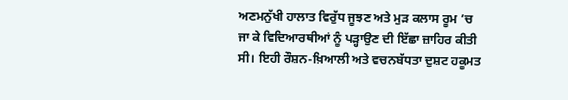ਅਣਮਨੁੱਖੀ ਹਾਲਾਤ ਵਿਰੁੱਧ ਜੂਝਣ ਅਤੇ ਮੁੜ ਕਲਾਸ ਰੂਮ ’ਚ ਜਾ ਕੇ ਵਿਦਿਆਰਥੀਆਂ ਨੂੰ ਪੜ੍ਹਾਉਣ ਦੀ ਇੱਛਾ ਜ਼ਾਹਿਰ ਕੀਤੀ ਸੀ। ਇਹੀ ਰੌਸ਼ਨ-ਖ਼ਿਆਲੀ ਅਤੇ ਵਚਨਬੱਧਤਾ ਦੁਸ਼ਟ ਹਕੂਮਤ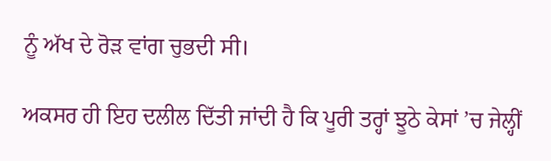ਨੂੰ ਅੱਖ ਦੇ ਰੋੜ ਵਾਂਗ ਚੁਭਦੀ ਸੀ।

ਅਕਸਰ ਹੀ ਇਹ ਦਲੀਲ ਦਿੱਤੀ ਜਾਂਦੀ ਹੈ ਕਿ ਪੂਰੀ ਤਰ੍ਹਾਂ ਝੂਠੇ ਕੇਸਾਂ ’ਚ ਜੇਲ੍ਹੀਂ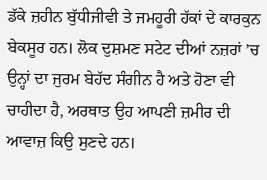ਡੱਕੇ ਜ਼ਹੀਨ ਬੁੱਧੀਜੀਵੀ ਤੇ ਜਮਹੂਰੀ ਹੱਕਾਂ ਦੇ ਕਾਰਕੁਨ ਬੇਕਸੂਰ ਹਨ। ਲੋਕ ਦੁਸ਼ਮਣ ਸਟੇਟ ਦੀਆਂ ਨਜ਼ਰਾਂ ’ਚ ਉਨ੍ਹਾਂ ਦਾ ਜੁਰਮ ਬੇਹੱਦ ਸੰਗੀਨ ਹੈ ਅਤੇ ਹੋਣਾ ਵੀ ਚਾਹੀਦਾ ਹੈ, ਅਰਥਾਤ ਉਹ ਆਪਣੀ ਜ਼ਮੀਰ ਦੀ ਆਵਾਜ਼ ਕਿਉ ਸੁਣਦੇ ਹਨ।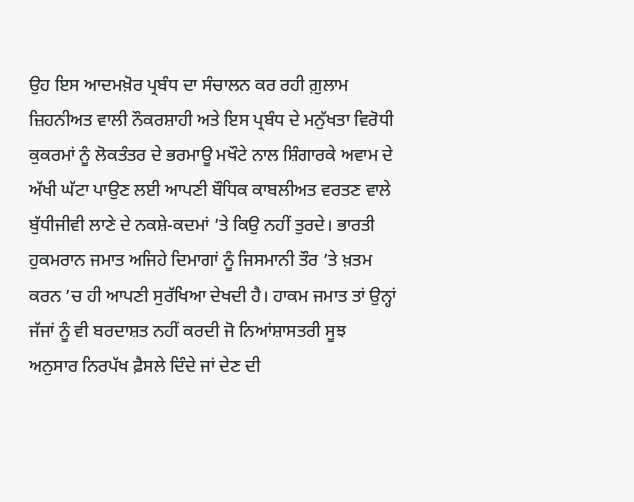ਉਹ ਇਸ ਆਦਮਖ਼ੋਰ ਪ੍ਰਬੰਧ ਦਾ ਸੰਚਾਲਨ ਕਰ ਰਹੀ ਗ਼ੁਲਾਮ ਜ਼ਿਹਨੀਅਤ ਵਾਲੀ ਨੌਕਰਸ਼ਾਹੀ ਅਤੇ ਇਸ ਪ੍ਰਬੰਧ ਦੇ ਮਨੁੱਖਤਾ ਵਿਰੋਧੀ ਕੁਕਰਮਾਂ ਨੂੰ ਲੋਕਤੰਤਰ ਦੇ ਭਰਮਾਊ ਮਖੌਟੇ ਨਾਲ ਸ਼ਿੰਗਾਰਕੇ ਅਵਾਮ ਦੇ ਅੱਖੀ ਘੱਟਾ ਪਾਉਣ ਲਈ ਆਪਣੀ ਬੌਧਿਕ ਕਾਬਲੀਅਤ ਵਰਤਣ ਵਾਲੇ ਬੁੱਧੀਜੀਵੀ ਲਾਣੇ ਦੇ ਨਕਸ਼ੇ-ਕਦਮਾਂ ’ਤੇ ਕਿਉ ਨਹੀਂ ਤੁਰਦੇ। ਭਾਰਤੀ ਹੁਕਮਰਾਨ ਜਮਾਤ ਅਜਿਹੇ ਦਿਮਾਗਾਂ ਨੂੰ ਜਿਸਮਾਨੀ ਤੌਰ ’ਤੇ ਖ਼ਤਮ ਕਰਨ ’ਚ ਹੀ ਆਪਣੀ ਸੁਰੱਖਿਆ ਦੇਖਦੀ ਹੈ। ਹਾਕਮ ਜਮਾਤ ਤਾਂ ਉਨ੍ਹਾਂ ਜੱਜਾਂ ਨੂੰ ਵੀ ਬਰਦਾਸ਼ਤ ਨਹੀਂ ਕਰਦੀ ਜੋ ਨਿਆਂਸ਼ਾਸਤਰੀ ਸੂਝ ਅਨੁਸਾਰ ਨਿਰਪੱਖ ਫ਼ੈਸਲੇ ਦਿੰਦੇ ਜਾਂ ਦੇਣ ਦੀ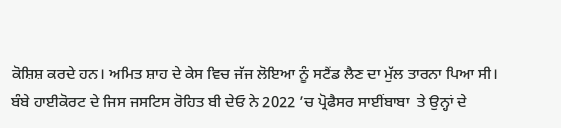ਕੋਸ਼ਿਸ਼ ਕਰਦੇ ਹਨ। ਅਮਿਤ ਸ਼ਾਹ ਦੇ ਕੇਸ ਵਿਚ ਜੱਜ ਲੋਇਆ ਨੂੰ ਸਟੈਂਡ ਲੈਣ ਦਾ ਮੁੱਲ ਤਾਰਨਾ ਪਿਆ ਸੀ। ਬੰਬੇ ਹਾਈਕੋਰਟ ਦੇ ਜਿਸ ਜਸਟਿਸ ਰੋਹਿਤ ਬੀ ਦੇਓ ਨੇ 2022 ’ਚ ਪ੍ਰੋਫੈਸਰ ਸਾਈਂਬਾਬਾ  ਤੇ ਉਨ੍ਹਾਂ ਦੇ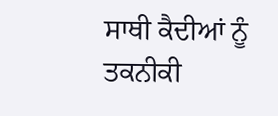ਸਾਥੀ ਕੈਦੀਆਂ ਨੂੰ ਤਕਨੀਕੀ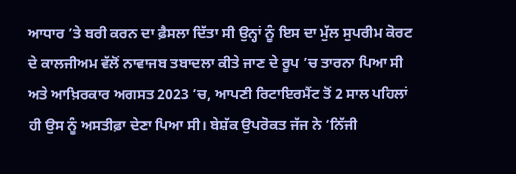ਆਧਾਰ ’ਤੇ ਬਰੀ ਕਰਨ ਦਾ ਫ਼ੈਸਲਾ ਦਿੱਤਾ ਸੀ ਉਨ੍ਹਾਂ ਨੂੰ ਇਸ ਦਾ ਮੁੱਲ ਸੁਪਰੀਮ ਕੋਰਟ ਦੇ ਕਾਲਜੀਅਮ ਵੱਲੋਂ ਨਾਵਾਜਬ ਤਬਾਦਲਾ ਕੀਤੇ ਜਾਣ ਦੇ ਰੂਪ ’ਚ ਤਾਰਨਾ ਪਿਆ ਸੀ ਅਤੇ ਆਖ਼ਿਰਕਾਰ ਅਗਸਤ 2023 ’ਚ, ਆਪਣੀ ਰਿਟਾਇਰਮੈਂਟ ਤੋਂ 2 ਸਾਲ ਪਹਿਲਾਂ ਹੀ ਉਸ ਨੂੰ ਅਸਤੀਫ਼ਾ ਦੇਣਾ ਪਿਆ ਸੀ। ਬੇਸ਼ੱਕ ਉਪਰੋਕਤ ਜੱਜ ਨੇ ‘ਨਿੱਜੀ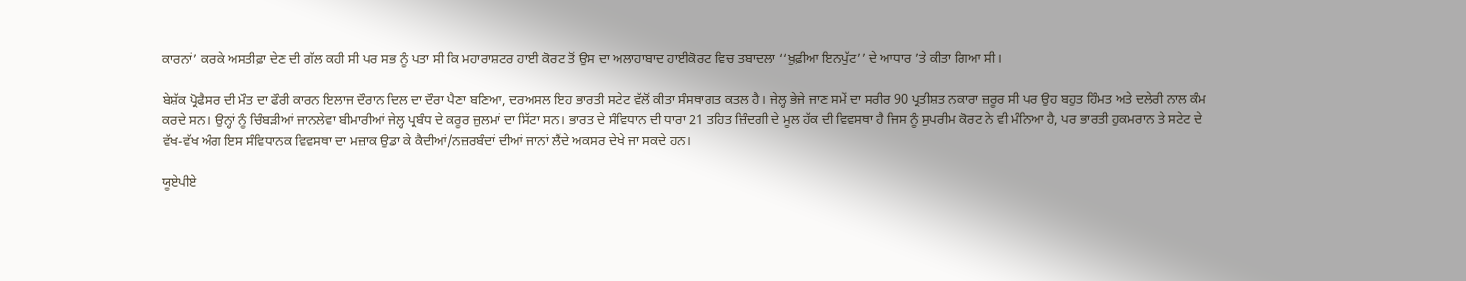ਕਾਰਨਾਂ’ ਕਰਕੇ ਅਸਤੀਫ਼ਾ ਦੇਣ ਦੀ ਗੱਲ ਕਹੀ ਸੀ ਪਰ ਸਭ ਨੂੰ ਪਤਾ ਸੀ ਕਿ ਮਹਾਰਾਸ਼ਟਰ ਹਾਈ ਕੋਰਟ ਤੋਂ ਉਸ ਦਾ ਅਲਾਹਾਬਾਦ ਹਾਈਕੋਰਟ ਵਿਚ ਤਬਾਦਲਾ ‘‘ਖ਼ੁਫ਼ੀਆ ਇਨਪੁੱਟ’’ ਦੇ ਆਧਾਰ ’ਤੇ ਕੀਤਾ ਗਿਆ ਸੀ।

ਬੇਸ਼ੱਕ ਪ੍ਰੋਫੈਸਰ ਦੀ ਮੌਤ ਦਾ ਫੌਰੀ ਕਾਰਨ ਇਲਾਜ ਦੌਰਾਨ ਦਿਲ ਦਾ ਦੌਰਾ ਪੈਣਾ ਬਣਿਆ, ਦਰਅਸਲ ਇਹ ਭਾਰਤੀ ਸਟੇਟ ਵੱਲੋਂ ਕੀਤਾ ਸੰਸਥਾਗਤ ਕਤਲ ਹੈ। ਜੇਲ੍ਹ ਭੇਜੇ ਜਾਣ ਸਮੇਂ ਦਾ ਸਰੀਰ 90 ਪ੍ਰਤੀਸ਼ਤ ਨਕਾਰਾ ਜ਼ਰੂਰ ਸੀ ਪਰ ਉਹ ਬਹੁਤ ਹਿੰਮਤ ਅਤੇ ਦਲੇਰੀ ਨਾਲ ਕੰਮ ਕਰਦੇ ਸਨ। ਉਨ੍ਹਾਂ ਨੂੰ ਚਿੰਬੜੀਆਂ ਜਾਨਲੇਵਾ ਬੀਮਾਰੀਆਂ ਜੇਲ੍ਹ ਪ੍ਰਬੰਧ ਦੇ ਕਰੂਰ ਜ਼ੁਲਮਾਂ ਦਾ ਸਿੱਟਾ ਸਨ। ਭਾਰਤ ਦੇ ਸੰਵਿਧਾਨ ਦੀ ਧਾਰਾ 21 ਤਹਿਤ ਜ਼ਿੰਦਗੀ ਦੇ ਮੂਲ ਹੱਕ ਦੀ ਵਿਵਸਥਾ ਹੈ ਜਿਸ ਨੂੰ ਸੁਪਰੀਮ ਕੋਰਟ ਨੇ ਵੀ ਮੰਨਿਆ ਹੈ, ਪਰ ਭਾਰਤੀ ਹੁਕਮਰਾਨ ਤੇ ਸਟੇਟ ਦੇ ਵੱਖ-ਵੱਖ ਅੰਗ ਇਸ ਸੰਵਿਧਾਨਕ ਵਿਵਸਥਾ ਦਾ ਮਜ਼ਾਕ ਉਡਾ ਕੇ ਕੈਦੀਆਂ/ਨਜ਼ਰਬੰਦਾਂ ਦੀਆਂ ਜਾਨਾਂ ਲੈਂਦੇ ਅਕਸਰ ਦੇਖੇ ਜਾ ਸਕਦੇ ਹਨ।

ਯੂਏਪੀਏ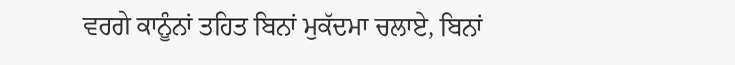ਵਰਗੇ ਕਾਨੂੰਨਾਂ ਤਹਿਤ ਬਿਨਾਂ ਮੁਕੱਦਮਾ ਚਲਾਏ, ਬਿਨਾਂ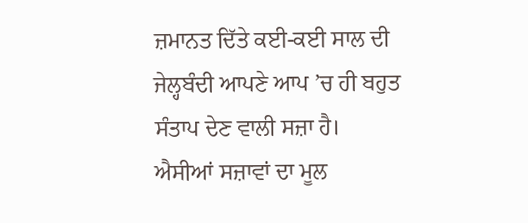ਜ਼ਮਾਨਤ ਦਿੱਤੇ ਕਈ-ਕਈ ਸਾਲ ਦੀ ਜੇਲ੍ਹਬੰਦੀ ਆਪਣੇ ਆਪ ’ਚ ਹੀ ਬਹੁਤ ਸੰਤਾਪ ਦੇਣ ਵਾਲੀ ਸਜ਼ਾ ਹੈ। ਐਸੀਆਂ ਸਜ਼ਾਵਾਂ ਦਾ ਮੂਲ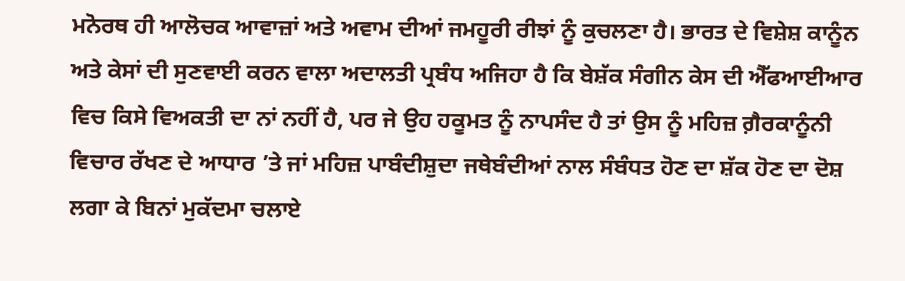ਮਨੋਰਥ ਹੀ ਆਲੋਚਕ ਆਵਾਜ਼ਾਂ ਅਤੇ ਅਵਾਮ ਦੀਆਂ ਜਮਹੂਰੀ ਰੀਝਾਂ ਨੂੰ ਕੁਚਲਣਾ ਹੈ। ਭਾਰਤ ਦੇ ਵਿਸ਼ੇਸ਼ ਕਾਨੂੰਨ ਅਤੇ ਕੇਸਾਂ ਦੀ ਸੁਣਵਾਈ ਕਰਨ ਵਾਲਾ ਅਦਾਲਤੀ ਪ੍ਰਬੰਧ ਅਜਿਹਾ ਹੈ ਕਿ ਬੇਸ਼ੱਕ ਸੰਗੀਨ ਕੇਸ ਦੀ ਐੱਫਆਈਆਰ ਵਿਚ ਕਿਸੇ ਵਿਅਕਤੀ ਦਾ ਨਾਂ ਨਹੀਂ ਹੈ, ਪਰ ਜੇ ਉਹ ਹਕੂਮਤ ਨੂੰ ਨਾਪਸੰਦ ਹੈ ਤਾਂ ਉਸ ਨੂੰ ਮਹਿਜ਼ ਗ਼ੈਰਕਾਨੂੰਨੀ ਵਿਚਾਰ ਰੱਖਣ ਦੇ ਆਧਾਰ ’ਤੇ ਜਾਂ ਮਹਿਜ਼ ਪਾਬੰਦੀਸ਼ੁਦਾ ਜਥੇਬੰਦੀਆਂ ਨਾਲ ਸੰਬੰਧਤ ਹੋਣ ਦਾ ਸ਼ੱਕ ਹੋਣ ਦਾ ਦੋਸ਼ ਲਗਾ ਕੇ ਬਿਨਾਂ ਮੁਕੱਦਮਾ ਚਲਾਏ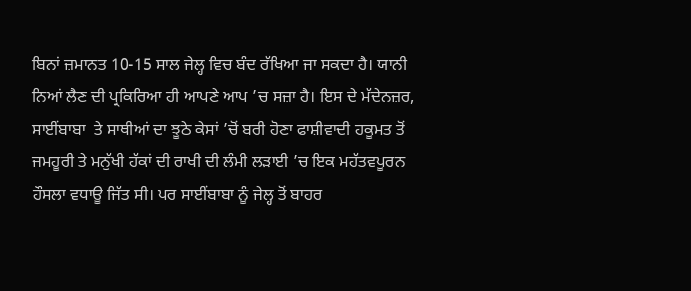ਬਿਨਾਂ ਜ਼ਮਾਨਤ 10-15 ਸਾਲ ਜੇਲ੍ਹ ਵਿਚ ਬੰਦ ਰੱਖਿਆ ਜਾ ਸਕਦਾ ਹੈ। ਯਾਨੀ ਨਿਆਂ ਲੈਣ ਦੀ ਪ੍ਰਕਿਰਿਆ ਹੀ ਆਪਣੇ ਆਪ ’ਚ ਸਜ਼ਾ ਹੈ। ਇਸ ਦੇ ਮੱਦੇਨਜ਼ਰ, ਸਾਈਂਬਾਬਾ  ਤੇ ਸਾਥੀਆਂ ਦਾ ਝੂਠੇ ਕੇਸਾਂ ’ਚੋਂ ਬਰੀ ਹੋਣਾ ਫਾਸ਼ੀਵਾਦੀ ਹਕੂਮਤ ਤੋਂ ਜਮਹੂਰੀ ਤੇ ਮਨੁੱਖੀ ਹੱਕਾਂ ਦੀ ਰਾਖੀ ਦੀ ਲੰਮੀ ਲੜਾਈ ’ਚ ਇਕ ਮਹੱਤਵਪੂਰਨ ਹੌਸਲਾ ਵਧਾਊ ਜਿੱਤ ਸੀ। ਪਰ ਸਾਈਂਬਾਬਾ ਨੂੰ ਜੇਲ੍ਹ ਤੋਂ ਬਾਹਰ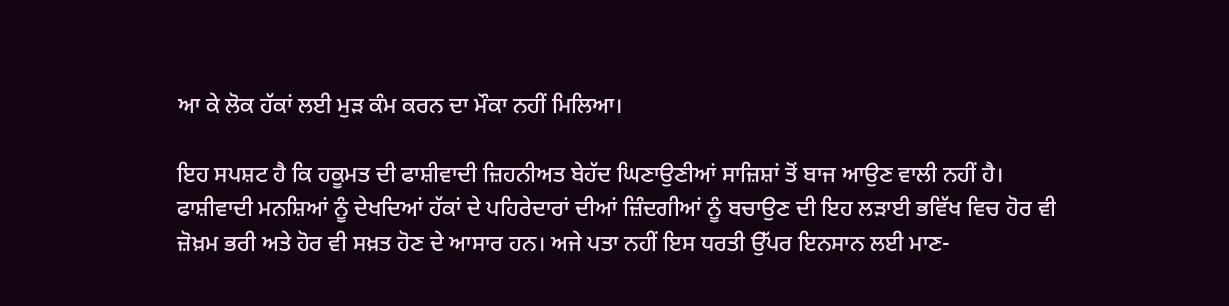ਆ ਕੇ ਲੋਕ ਹੱਕਾਂ ਲਈ ਮੁੜ ਕੰਮ ਕਰਨ ਦਾ ਮੌਕਾ ਨਹੀਂ ਮਿਲਿਆ।

ਇਹ ਸਪਸ਼ਟ ਹੈ ਕਿ ਹਕੂਮਤ ਦੀ ਫਾਸ਼ੀਵਾਦੀ ਜ਼ਿਹਨੀਅਤ ਬੇਹੱਦ ਘਿਣਾਉਣੀਆਂ ਸਾਜ਼ਿਸ਼ਾਂ ਤੋਂ ਬਾਜ ਆਉਣ ਵਾਲੀ ਨਹੀਂ ਹੈ। ਫਾਸ਼ੀਵਾਦੀ ਮਨਸ਼ਿਆਂ ਨੂੰ ਦੇਖਦਿਆਂ ਹੱਕਾਂ ਦੇ ਪਹਿਰੇਦਾਰਾਂ ਦੀਆਂ ਜ਼ਿੰਦਗੀਆਂ ਨੂੰ ਬਚਾਉਣ ਦੀ ਇਹ ਲੜਾਈ ਭਵਿੱਖ ਵਿਚ ਹੋਰ ਵੀ ਜ਼ੋਖ਼ਮ ਭਰੀ ਅਤੇ ਹੋਰ ਵੀ ਸਖ਼ਤ ਹੋਣ ਦੇ ਆਸਾਰ ਹਨ। ਅਜੇ ਪਤਾ ਨਹੀਂ ਇਸ ਧਰਤੀ ਉੱਪਰ ਇਨਸਾਨ ਲਈ ਮਾਣ-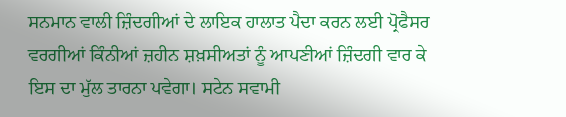ਸਨਮਾਨ ਵਾਲੀ ਜ਼ਿੰਦਗੀਆਂ ਦੇ ਲਾਇਕ ਹਾਲਾਤ ਪੈਦਾ ਕਰਨ ਲਈ ਪ੍ਰੋਫੈਸਰ ਵਰਗੀਆਂ ਕਿੰਨੀਆਂ ਜ਼ਹੀਨ ਸ਼ਖ਼ਸੀਅਤਾਂ ਨੂੰ ਆਪਣੀਆਂ ਜ਼ਿੰਦਗੀ ਵਾਰ ਕੇ ਇਸ ਦਾ ਮੁੱਲ ਤਾਰਨਾ ਪਵੇਗਾ। ਸਟੇਨ ਸਵਾਮੀ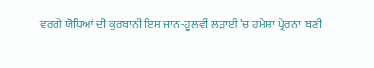ਵਰਗੇ ਯੋਧਿਆਂ ਦੀ ਕੁਰਬਾਨੀ ਇਸ ਜਾਨ-ਹੂਲਵੀਂ ਲੜਾਈ ’ਚ ਹਮੇਸ਼ਾ ਪ੍ਰੇਰਨਾ  ਬਣੀ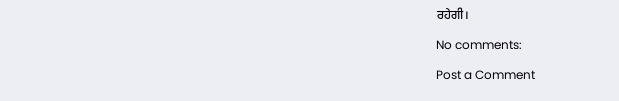ਰਹੇਗੀ।

No comments:

Post a Comment